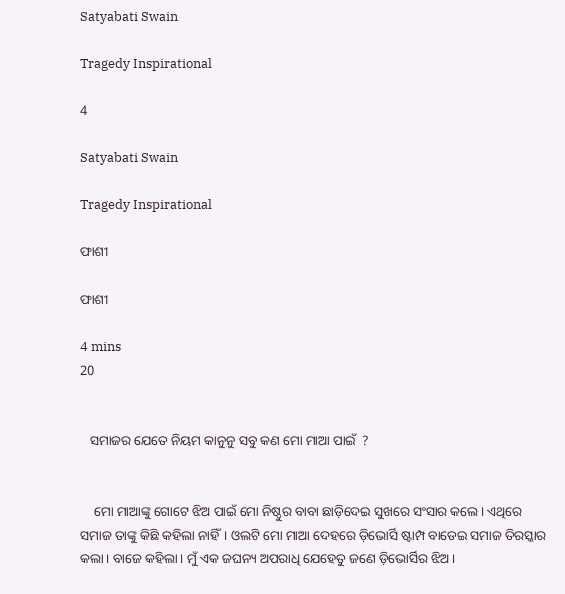Satyabati Swain

Tragedy Inspirational

4

Satyabati Swain

Tragedy Inspirational

ଫାଶୀ

ଫାଶୀ

4 mins
20


   ସମାଜର ଯେତେ ନିୟମ କାନୁନୁ ସବୁ କଣ ମୋ ମାଆ ପାଇଁ  ?


    ମୋ ମାଆଙ୍କୁ ଗୋଟେ ଝିଅ ପାଇଁ ମୋ ନିଷ୍ଠୁର ବାବା ଛାଡ଼ିଦେଇ ସୁଖରେ ସଂସାର କଲେ। ଏଥିରେ ସମାଜ ତାଙ୍କୁ କିଛି କହିଲା ନାହିଁ। ଓଲଟି ମୋ ମାଆ ଦେହରେ ଡ଼ିଭୋର୍ସି ଷ୍ଟାମ୍ପ ବାଡେଇ ସମାଜ ତିରସ୍କାର କଲା। ବାଜେ କହିଲା। ମୁଁ ଏକ ଜଘନ୍ୟ ଅପରାଧି ଯେହେତୁ ଜଣେ ଡ଼ିଭୋର୍ସିର ଝିଅ।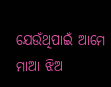ଯେଉଁଥିପାଇଁ ଆମେ ମାଆ ଝିଅ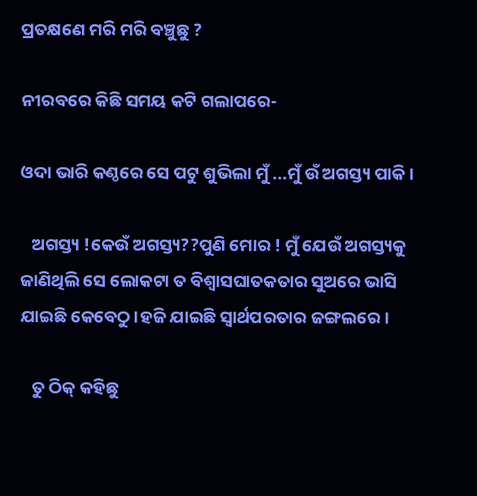ପ୍ରତକ୍ଷଣେ ମରି ମରି ବଞ୍ଚୁଛୁ ?

ନୀରବରେ କିଛି ସମୟ କଟି ଗଲାପରେ-

ଓଦା ଭାରି କଣ୍ଠରେ ସେ ପଟୁ ଶୁଭିଲା ମୁଁ ...ମୁଁ ଉଁ ଅଗସ୍ତ୍ୟ ପାକି।

   ଅଗସ୍ତ୍ୟ !କେଉଁ ଅଗସ୍ତ୍ୟ??ପୁଣି ମୋର ! ମୁଁ ଯେଉଁ ଅଗସ୍ତ୍ୟକୁ ଜାଣିଥିଲି ସେ ଲୋକଟା ତ ବିଶ୍ୱାସଘାତକତାର ସୁଅରେ ଭାସି ଯାଇଛି କେବେଠୁ।ହଜି ଯାଇଛି ସ୍ୱାର୍ଥପରତାର ଜଙ୍ଗଲରେ।

   ତୁ ଠିକ୍ କହିଛୁ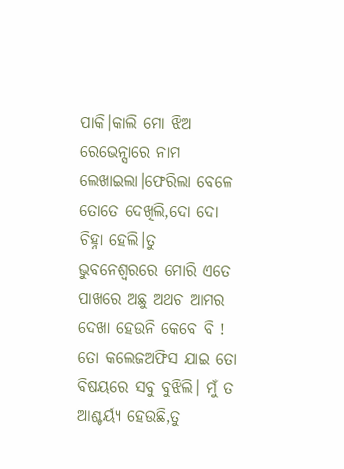ପାକି।କାଲି ମୋ ଝିଅ ରେଭେନ୍ସାରେ ନାମ ଲେଖାଇଲା।ଫେରିଲା ବେଳେ ତୋତେ ଦେଖିଲି,ଦୋ ଦୋ ଚିହ୍ନା ହେଲି।ତୁ ଭୁବନେଶ୍ୱରରେ ମୋରି ଏତେ ପାଖରେ ଅଛୁ ଅଥଚ ଆମର ଦେଖା ହେଉନି କେବେ ବି ! ତୋ କଲେଜଅଫିସ ଯାଇ ତୋ ବିଷୟରେ ସବୁ ବୁଝିଲି। ମୁଁ ତ ଆଶ୍ଚର୍ୟ୍ଯ ହେଉଛି,ତୁ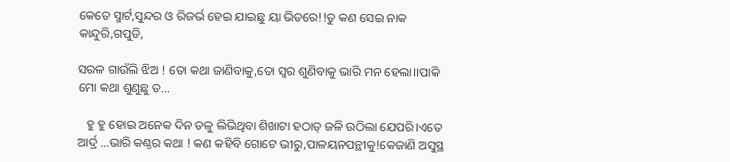କେତେ ସ୍ମାର୍ଟ,ସୁନ୍ଦର ଓ ରିଜର୍ଭ ହେଇ ଯାଇଛୁ ୟା ଭିତରେ!!ତୁ କଣ ସେଇ ନାକ କାନ୍ଦୁରି,ଗପୁଡି,

ସରଳ ଗାଉଁଲି ଝିଅ ! ତୋ କଥା ଜାଣିବାକୁ,ତୋ ସ୍ୱର ଶୁଣିବାକୁ ଭାରି ମନ ହେଲା।।ପାକି ମୋ କଥା ଶୁଣୁଛୁ ତ...

   ହୁ ହୁ ହୋଇ ଅନେକ ଦିନ ତଳୁ ଲିଭିଥିବା ଶିଖାଟା ହଠାତ୍ ଜଳି ଉଠିଲା ଯେପରି।ଏତେ ଆର୍ଦ୍ର ...ଭାରି କଣ୍ଠର କଥା ! କଣ କହିବି ଗୋଟେ ଭୀରୁ,ପାଳୟନପନ୍ଥୀକୁ!କେଜାଣି ଅସୁସ୍ଥ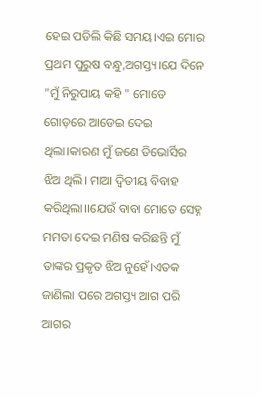ହେଇ ପଡିଲି କିଛି ସମୟ।ଏଇ ମୋର ପ୍ରଥମ ପୁରୁଷ ବନ୍ଧୁ,ଅଗସ୍ତ୍ୟ।ଯେ ଦିନେ "ମୁଁ ନିରୁପାୟ କହି " ମୋତେ ଗୋଡ଼ରେ ଆଡେଇ ଦେଇ ଥିଲା।କାରଣ ମୁଁ ଜଣେ ଡିଭୋର୍ସିର ଝିଅ ଥିଲି। ମାଆ ଦ୍ଵିତୀୟ ବିବାହ କରିଥିଲା।।ଯେଉଁ ବାବା ମୋତେ ସେହ୍ନ ମମତା ଦେଇ ମଣିଷ କରିଛନ୍ତି ମୁଁ ତାଙ୍କର ପ୍ରକୃତ ଝିଅ ନୁହେଁ।ଏତକ ଜାଣିଲା ପରେ ଅଗସ୍ତ୍ୟ ଆଗ ପରି ଆଗର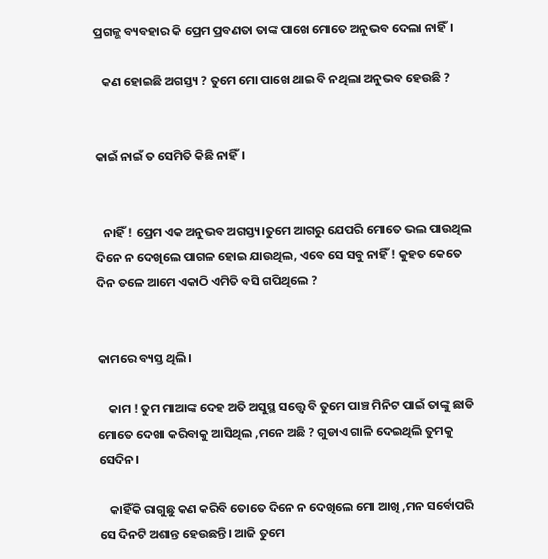ପ୍ରଗଳ୍ଭ ବ୍ୟବହାର କି ପ୍ରେମ ପ୍ରବଣତା ତାଙ୍କ ପାଖେ ମୋତେ ଅନୁଭବ ଦେଲା ନାହିଁ।

   କଣ ହୋଇଛି ଅଗସ୍ତ୍ୟ ? ତୁମେ ମୋ ପାଖେ ଥାଇ ବି ନଥିଲା ଅନୁଭବ ହେଉଛି ?


କାଇଁ ନାଇଁ ତ ସେମିତି କିଛି ନାହିଁ।


   ନାହିଁ ! ପ୍ରେମ ଏକ ଅନୁଭବ ଅଗସ୍ତ୍ୟ।ତୁମେ ଆଗରୁ ଯେପରି ମୋତେ ଭଲ ପାଉଥିଲ ଦିନେ ନ ଦେଖିଲେ ପାଗଳ ହୋଇ ଯାଉଥିଲ, ଏବେ ସେ ସବୁ ନାହିଁ ! କୁହତ କେତେ ଦିନ ତଳେ ଆମେ ଏକାଠି ଏମିତି ବସି ଗପିଥିଲେ ?


କାମରେ ବ୍ୟସ୍ତ ଥିଲି।

    କାମ ! ତୁମ ମାଆଙ୍କ ଦେହ ଅତି ଅସୁସ୍ଥ ସତ୍ତ୍ୱେ ବି ତୁମେ ପାଞ୍ଚ ମିନିଟ ପାଇଁ ତାଙ୍କୁ ଛାଡି ମୋତେ ଦେଖା କରିବାକୁ ଆସିଥିଲ ,ମନେ ଅଛି ? ଗୁଡାଏ ଗାଳି ଦେଇଥିଲି ତୁମକୁ ସେଦିନ।

    କାହିଁକି ରାଗୁଛୁ କଣ କରିବି ତୋତେ ଦିନେ ନ ଦେଖିଲେ ମୋ ଆଖି ,ମନ ସର୍ବୋପରି ସେ ଦିନଟି ଅଶାନ୍ତ ହେଉଛନ୍ତି। ଆଜି ତୁମେ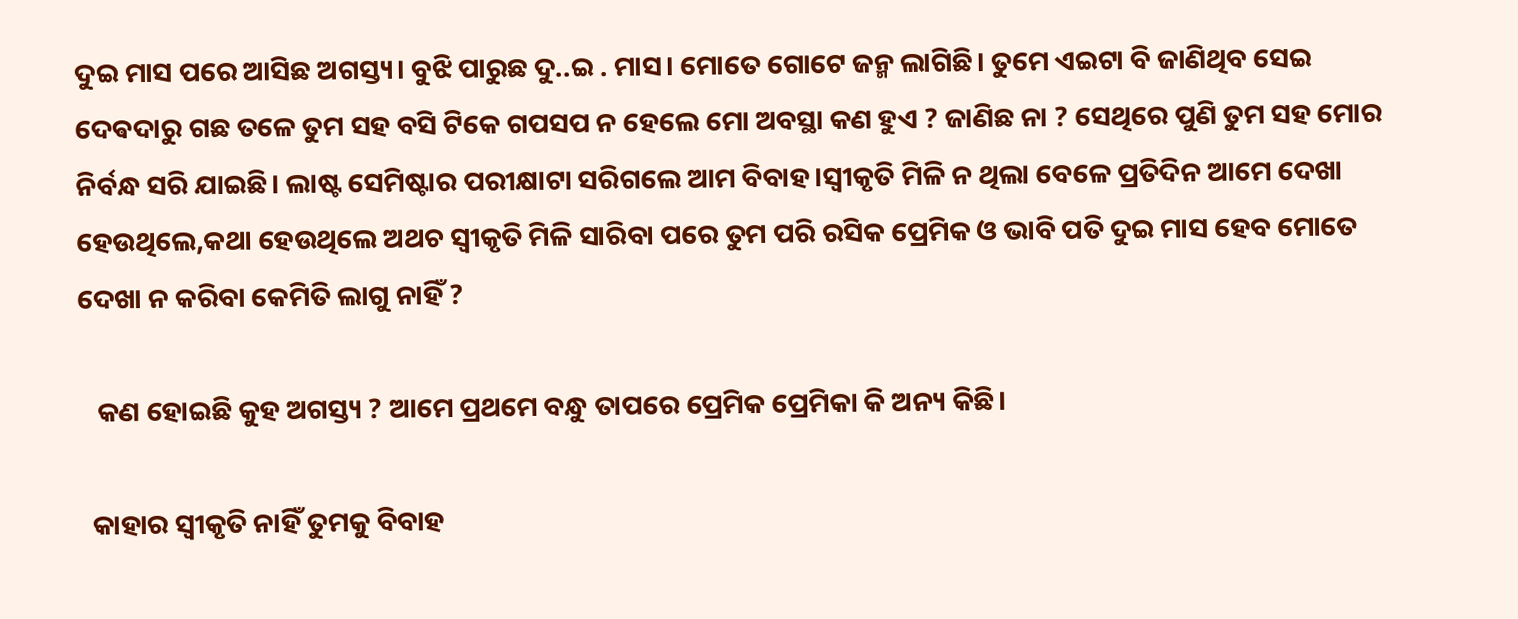ଦୁଇ ମାସ ପରେ ଆସିଛ ଅଗସ୍ତ୍ୟ। ବୁଝି ପାରୁଛ ଦୁ..ଇ . ମାସ। ମୋତେ ଗୋଟେ ଜନ୍ମ ଲାଗିଛି। ତୁମେ ଏଇଟା ବି ଜାଣିଥିବ ସେଇ ଦେଵଦାରୁ ଗଛ ତଳେ ତୁମ ସହ ବସି ଟିକେ ଗପସପ ନ ହେଲେ ମୋ ଅବସ୍ଥା କଣ ହୁଏ ? ଜାଣିଛ ନା ? ସେଥିରେ ପୁଣି ତୁମ ସହ ମୋର ନିର୍ବନ୍ଧ ସରି ଯାଇଛି। ଲାଷ୍ଟ ସେମିଷ୍ଟାର ପରୀକ୍ଷାଟା ସରିଗଲେ ଆମ ବିବାହ।ସ୍ୱୀକୃତି ମିଳି ନ ଥିଲା ବେଳେ ପ୍ରତିଦିନ ଆମେ ଦେଖା ହେଉଥିଲେ,କଥା ହେଉଥିଲେ ଅଥଚ ସ୍ୱୀକୃତି ମିଳି ସାରିବା ପରେ ତୁମ ପରି ରସିକ ପ୍ରେମିକ ଓ ଭାବି ପତି ଦୁଇ ମାସ ହେବ ମୋତେ ଦେଖା ନ କରିବା କେମିତି ଲାଗୁ ନାହିଁ ?

   କଣ ହୋଇଛି କୁହ ଅଗସ୍ତ୍ୟ ? ଆମେ ପ୍ରଥମେ ବନ୍ଧୁ ତାପରେ ପ୍ରେମିକ ପ୍ରେମିକା କି ଅନ୍ୟ କିଛି।

  କାହାର ସ୍ୱୀକୃତି ନାହିଁ ତୁମକୁ ବିବାହ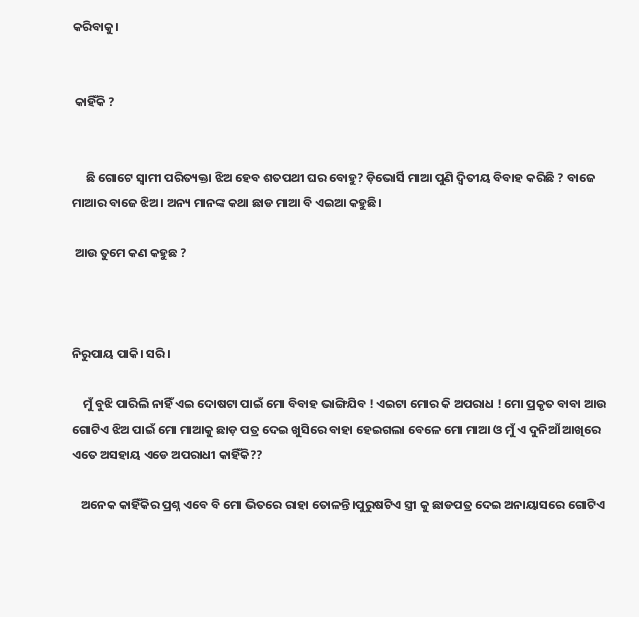କରିବାକୁ।


 କାହିଁକି ?


     ଛି ଗୋଟେ ସ୍ୱାମୀ ପରିତ୍ୟକ୍ତା ଝିଅ ହେବ ଶତପଥୀ ଘର ବୋହୁ? ଡ଼ିଭୋର୍ସି ମାଆ ପୁଣି ଦ୍ଵିତୀୟ ବିବାହ କରିଛି ? ବାଜେ ମାଆର ବାଜେ ଝିଅ। ଅନ୍ୟ ମାନଙ୍କ କଥା ଛାଡ ମାଆ ବି ଏଇଆ କହୁଛି।

 ଆଉ ତୁମେ କଣ କହୁଛ ?



ନିରୁପାୟ ପାକି। ସରି।

    ମୁଁ ବୁଝି ପାରିଲି ନାହିଁ ଏଇ ଦୋଷଟା ପାଇଁ ମୋ ବିବାହ ଭାଙ୍ଗିଯିବ ! ଏଇଟା ମୋର କି ଅପରାଧ ! ମୋ ପ୍ରକୃତ ବାବା ଆଉ ଗୋଟିଏ ଝିଅ ପାଇଁ ମୋ ମାଆକୁ ଛାଡ଼ ପତ୍ର ଦେଇ ଖୁସିରେ ବାହା ହେଇଗଲା ବେଳେ ମୋ ମାଆ ଓ ମୁଁ ଏ ଦୁନିଆଁ ଆଖିରେ ଏତେ ଅସହାୟ ଏଡେ ଅପରାଧୀ କାହିଁକି??

   ଅନେକ କାହିଁକିର ପ୍ରଶ୍ନ ଏବେ ବି ମୋ ଭିତରେ ରାହା ତୋଳନ୍ତି।ପୁରୁଷଟିଏ ସ୍ତ୍ରୀ କୁ ଛାଡପତ୍ର ଦେଇ ଅନାୟାସରେ ଗୋଟିଏ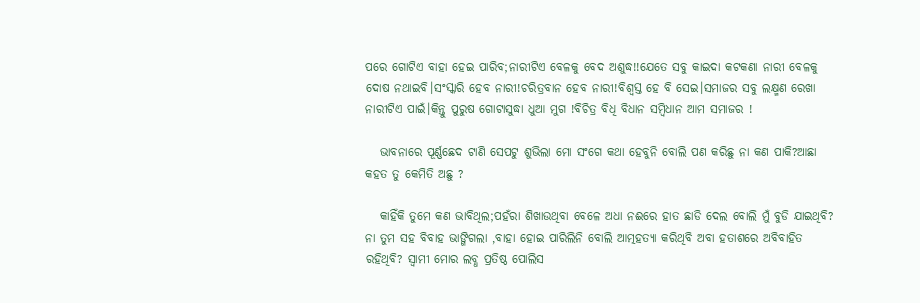ପରେ ଗୋଟିଏ ବାହା ହେଇ ପାରିବ;ନାରୀଟିଏ ବେଳକୁ ବେଦ ଅଶୁଦ୍ଧ!!ଯେତେ ସବୁ କାଇଦା କଟକଣା ନାରୀ ବେଳକୁ ଦୋଷ ନଥାଇବି।ସଂସ୍କାରି ହେବ ନାରୀ!ଚରିତ୍ରବାନ ହେବ ନାରୀ!ବିଶ୍ୱସ୍ତ ହେ ବି ସେଇ।ସମାଜର ସବୁ ଲକ୍ଷ୍ମଣ ରେଖା ନାରୀଟିଏ ପାଇଁ।କିନ୍ତୁ ପୁରୁଷ ଗୋଟାସୁଦ୍ଧା ଧୁଆ ମୁଗ !ବିଚିତ୍ର ବିଧି ବିଧାନ ସମ୍ବିଧାନ ଆମ ସମାଜର !

   ଭାବନାରେ ପୂର୍ଣ୍ଣଛେଦ ଟାଣି ସେପଟୁ ଶୁଭିଲା ମୋ ସଂଗେ କଥା ହେବୁନି ବୋଲି ପଣ କରିଛୁ ନା କଣ ପାକି?ଆଛା କହତ ତୁ କେମିତି ଅଛୁ ?

   କାହିଁକି ତୁମେ କଣ ଭାବିଥିଲ;ପହଁରା ଶିଖାଉଥିବା ବେଳେ ଅଧା ନଈରେ ହାତ ଛାଡି ଦେଲ ବୋଲି ମୁଁ ବୁଡି ଯାଇଥିବି? ନା ତୁମ ସହ ବିବାହ ଭାଙ୍ଗିଗଲା ,ବାହା ହୋଇ ପାରିଲିନି ବୋଲି ଆତ୍ମହତ୍ୟା କରିଥିବି ଅବା ହତାଶରେ ଅବିବାହିତ ରହିଥିବି? ସ୍ୱାମୀ ମୋର ଲବ୍ଧ ପ୍ରତିଷ୍ଠ ପୋଲିସ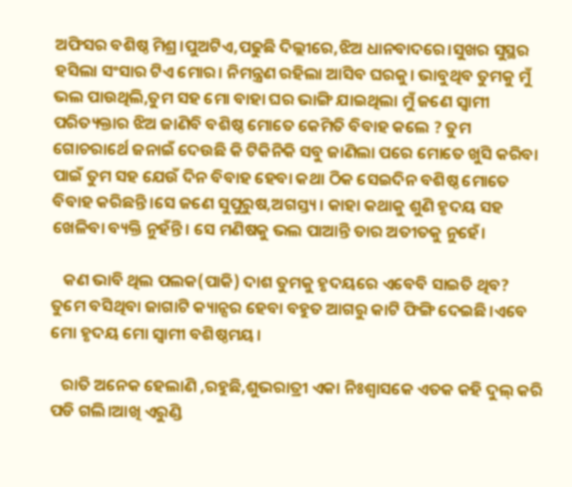ଅଫିସର ବଶିଷ୍ଠ ମିଶ୍ର।ପୁଅଟିଏ,ପଢୁଛି ଦିଲ୍ଲୀରେ,ଝିଅ ଧାନବାଦରେ।ସୁଖର ସୁସ୍ଥର ହସିଲା ସଂସାର ଟିଏ ମୋର। ନିମନ୍ତ୍ରଣ ରହିଲା ଆସିବ ଘରକୁ। ଭାବୁଥିବ ତୁମକୁ ମୁଁ ଭଲ ପାଉଥିଲି,ତୁମ ସହ ମୋ ବାହା ଘର ଭାଙ୍ଗି ଯାଇଥିଲା ମୁଁ ଜଣେ ସ୍ୱାମୀ ପରିତ୍ୟକ୍ତାର ଝିଅ ଜାଣିବି ବଶିଷ୍ଠ ମୋତେ କେମିତି ବିବାହ କଲେ ? ତୁମ ଗୋଚରାର୍ଥେ ଜନାଇଁ ଦେଉଛି କି ଟିକିନିକି ସବୁ ଜାଣିଲା ପରେ ମୋତେ ଖୁସି କରିବା ପାଇଁ ତୁମ ସହ ଯେଉଁ ଦିନ ବିବାହ ହେବା କଥା ଠିକ ସେଇଦିନ ବଶିଷ୍ଠ ମୋତେ ବିବାହ କରିଛନ୍ତି।ସେ ଜଣେ ସୁପୁରୁଷ,ଅଗସ୍ତ୍ୟ। କାହା କଥାକୁ ଶୁଣି ହୃଦୟ ସହ ଖେଳିବା ବ୍ୟକ୍ତି ନୁହଁନ୍ତି। ସେ ମଣିଷକୁ ଭଲ ପାଆନ୍ତି ତାର ଅତୀତକୁ ନୁହେଁ।

   କଣ ଭାବି ଥିଲ ପଲକ(ପାକି) ଦାଶ ତୁମକୁ ହୃଦୟରେ ଏବେବି ସାଇତି ଥିବ? ତୁମେ ବସିଥିବା ଜାଗାଟି କ୍ୟାନ୍ସର ହେବା ବହୁତ ଆଗରୁ କାଟି ଫିଙ୍ଗି ଦେଇଛି।ଏବେ ମୋ ହୃଦୟ ମୋ ସ୍ୱାମୀ ବଶିଷ୍ଠମୟ।

   ରାତି ଅନେକ ହେଲାଣି ,ରହୁଛି,ଶୁଭରାତ୍ରୀ ଏକା ନିଃଶ୍ୱାସକେ ଏତକ କହି ଦୁଲ୍ କରି ପଡି ଗଲି।ଆଖି ଏରୁଣ୍ଡି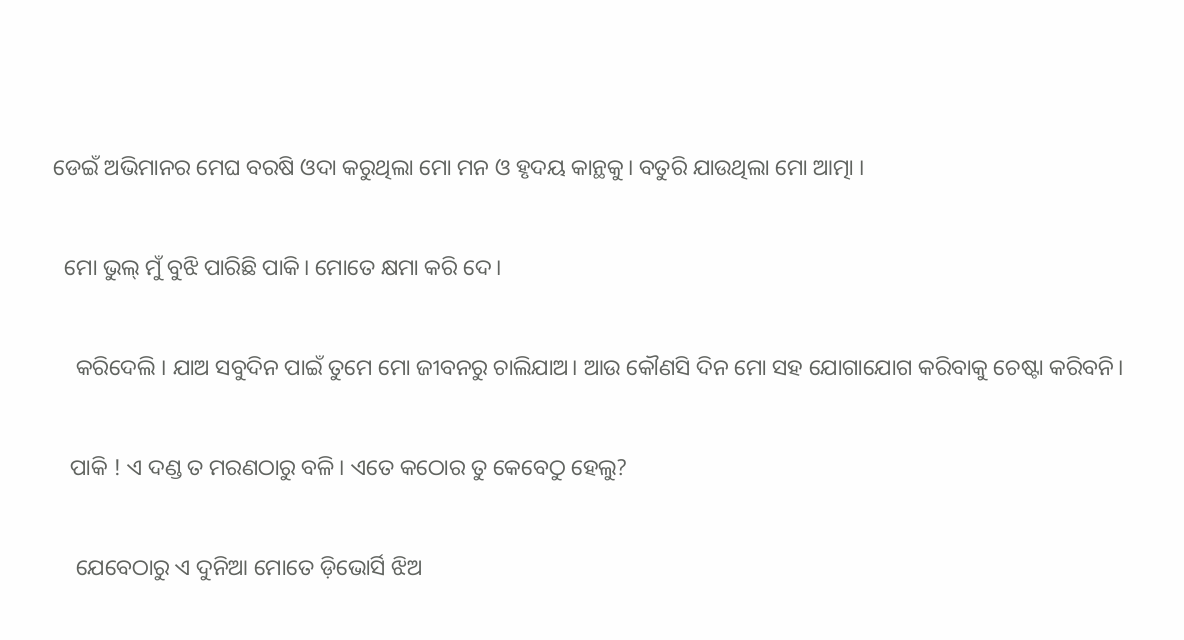ଡେଇଁ ଅଭିମାନର ମେଘ ବରଷି ଓଦା କରୁଥିଲା ମୋ ମନ ଓ ହୃଦୟ କାନ୍ଥକୁ। ବତୁରି ଯାଉଥିଲା ମୋ ଆତ୍ମା ।

  ମୋ ଭୁଲ୍ ମୁଁ ବୁଝି ପାରିଛି ପାକି। ମୋତେ କ୍ଷମା କରି ଦେ।

    କରିଦେଲି । ଯାଅ ସବୁଦିନ ପାଇଁ ତୁମେ ମୋ ଜୀବନରୁ ଚାଲିଯାଅ। ଆଉ କୌଣସି ଦିନ ମୋ ସହ ଯୋଗାଯୋଗ କରିବାକୁ ଚେଷ୍ଟା କରିବନି।

   ପାକି ! ଏ ଦଣ୍ଡ ତ ମରଣଠାରୁ ବଳି। ଏତେ କଠୋର ତୁ କେବେଠୁ ହେଲୁ?

    ଯେବେଠାରୁ ଏ ଦୁନିଆ ମୋତେ ଡ଼ିଭୋର୍ସି ଝିଅ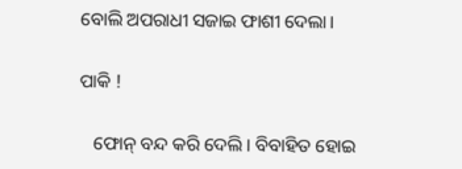ବୋଲି ଅପରାଧୀ ସଜାଇ ଫାଶୀ ଦେଲା।

ପାକି !

   ଫୋନ୍ ବନ୍ଦ କରି ଦେଲି। ବିବାହିତ ହୋଇ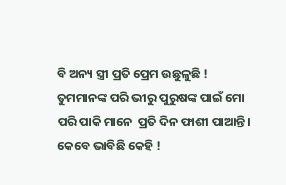ବି ଅନ୍ୟ ସ୍ତ୍ରୀ ପ୍ରତି ପ୍ରେମ ଉଛୁଳୁଛି ! ତୁମମାନଙ୍କ ପରି ଭୀରୁ ପୁରୁଷଙ୍କ ପାଇଁ ମୋ ପରି ପାକି ମାନେ  ପ୍ରତି ଦିନ ଫାଶୀ ପାଆନ୍ତି। କେବେ ଭାବିଛି କେହି !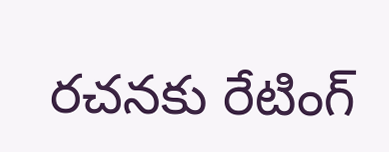రచనకు రేటింగ్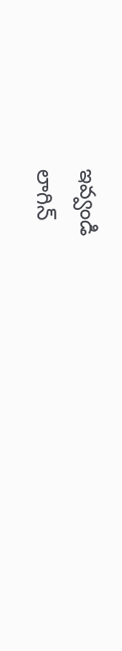ఇవ్వండి
లాగిన్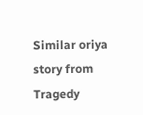Similar oriya story from Tragedy